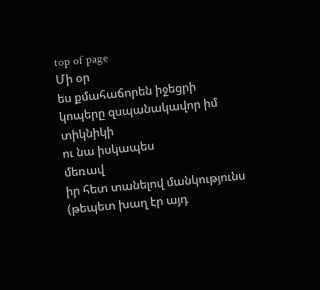top of page
Մի օր
ես քմահաճորեն իջեցրի
կոպերը զսպանակավոր իմ տիկնիկի
ու նա իսկապես
մեռավ
իր հետ տանելով մանկությունս
(թեպետ խաղ էր այդ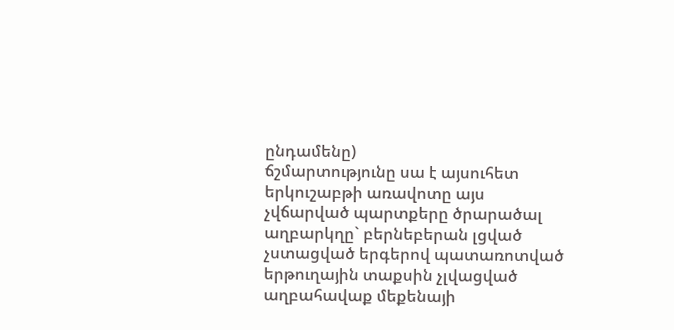ընդամենը)
ճշմարտությունը սա է այսուհետ
երկուշաբթի առավոտը այս
չվճարված պարտքերը ծրարածալ
աղբարկղը` բերնեբերան լցված
չստացված երգերով պատառոտված
երթուղային տաքսին չլվացված
աղբահավաք մեքենայի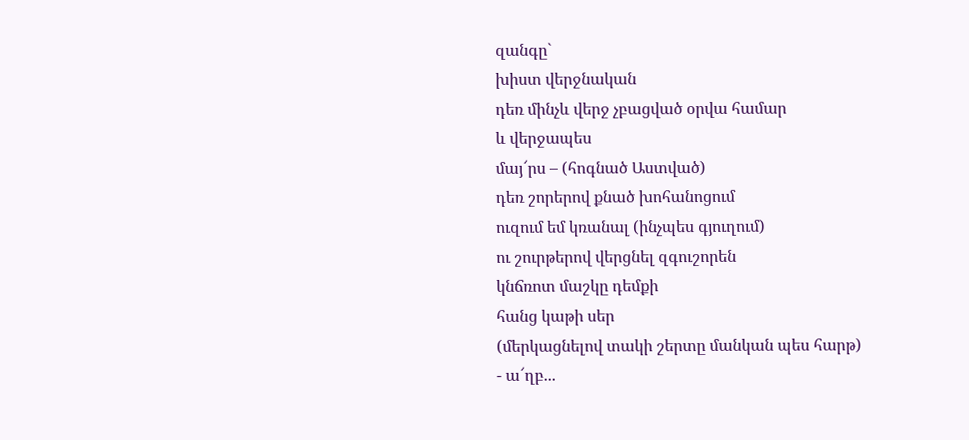զանգը`
խիստ վերջնական
դեռ մինչև վերջ չբացված օրվա համար
և վերջապես
մայ՜րս – (հոգնած Աստված)
դեռ շորերով քնած խոհանոցում
ուզում եմ կռանալ (ինչպես գյուղում)
ու շուրթերով վերցնել զգուշորեն
կնճռոտ մաշկը դեմքի
հանց կաթի սեր
(մերկացնելով տակի շերտը մանկան պես հարթ)
- ա՜ղբ...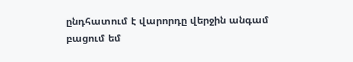ընդհատում է վարորդը վերջին անգամ
բացում եմ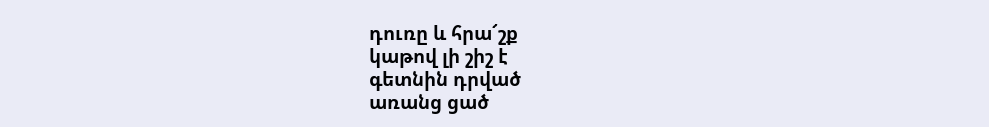դուռը և հրա՜շք
կաթով լի շիշ է
գետնին դրված
առանց ցած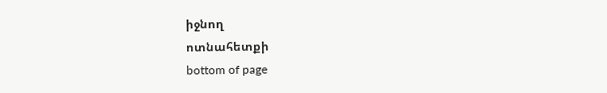իջնող
ոտնահետքի
bottom of page